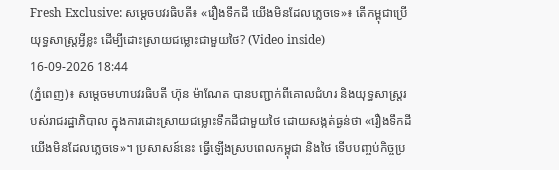Fresh Exclusive: សម្តេចបវរធិបតី៖ «រឿងទឹកដី យើងមិនដែលភ្លេចទេ»៖ តើកម្ពុជាប្រើយុទ្ធសាស្ត្រអ្វីខ្លះ ដើម្បីដោះស្រាយជម្លោះជាមួយថៃ? (Video inside)
16-09-2026 18:44
(ភ្នំពេញ)៖ សម្តេចមហាបវរធិបតី ហ៊ុន ម៉ាណែត បានបញ្ជាក់ពីគោលជំហរ និងយុទ្ធសាស្ត្ររបស់រាជរដ្ឋាភិបាល ក្នុងការដោះស្រាយជម្លោះទឹកដីជាមួយថៃ ដោយសង្កត់ធ្ងន់ថា «រឿងទឹកដី យើងមិនដែលភ្លេចទេ»។ ប្រសាសន៍នេះ ធ្វើឡើងស្របពេលកម្ពុជា និងថៃ ទើបបញ្ចប់កិច្ចប្រ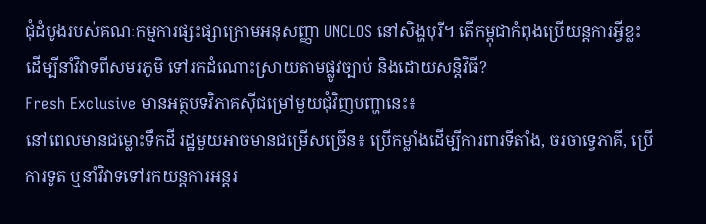ជុំដំបូងរបស់គណៈកម្មការផ្សះផ្សាក្រោមអនុសញ្ញា UNCLOS នៅសិង្ហបុរី។ តើកម្ពុជាកំពុងប្រើយន្តការអ្វីខ្លះ ដើម្បីនាំវិវាទពីសមរភូមិ ទៅរកដំណោះស្រាយតាមផ្លូវច្បាប់ និងដោយសន្តិវិធី?
Fresh Exclusive មានអត្ថបទវិភាគស៊ីជម្រៅមួយជុំវិញបញ្ហានេះ៖
នៅពេលមានជម្លោះទឹកដី រដ្ឋមួយអាចមានជម្រើសច្រើន៖ ប្រើកម្លាំងដើម្បីការពារទីតាំង, ចរចាទ្វេភាគី, ប្រើការទូត ឬនាំវិវាទទៅរកយន្តការអន្តរ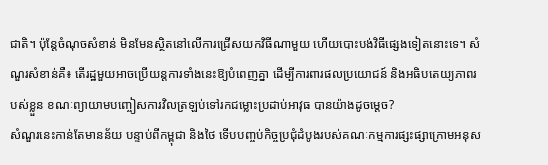ជាតិ។ ប៉ុន្តែចំណុចសំខាន់ មិនមែនស្ថិតនៅលើការជ្រើសយកវិធីណាមួយ ហើយបោះបង់វិធីផ្សេងទៀតនោះទេ។ សំណួរសំខាន់គឺ៖ តើរដ្ឋមួយអាចប្រើយន្តការទាំងនេះឱ្យបំពេញគ្នា ដើម្បីការពារផលប្រយោជន៍ និងអធិបតេយ្យភាពរបស់ខ្លួន ខណៈព្យាយាមបញ្ចៀសការវិលត្រឡប់ទៅរកជម្លោះប្រដាប់អាវុធ បានយ៉ាងដូចម្តេច?
សំណួរនេះកាន់តែមានន័យ បន្ទាប់ពីកម្ពុជា និងថៃ ទើបបញ្ចប់កិច្ចប្រជុំដំបូងរបស់គណៈកម្មការផ្សះផ្សាក្រោមអនុស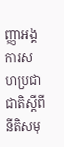ញ្ញាអង្គការសហប្រជាជាតិស្តីពីនីតិសមុ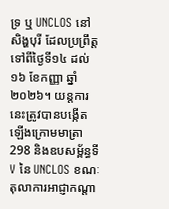ទ្រ ឬ UNCLOS នៅសិង្ហបុរី ដែលប្រព្រឹត្តទៅពីថ្ងៃទី១៤ ដល់១៦ ខែកញ្ញា ឆ្នាំ២០២៦។ យន្តការនេះត្រូវបានបង្កើតឡើងក្រោមមាត្រា 298 និងឧបសម្ព័ន្ធទី V នៃ UNCLOS ខណៈតុលាការអាជ្ញាកណ្ដា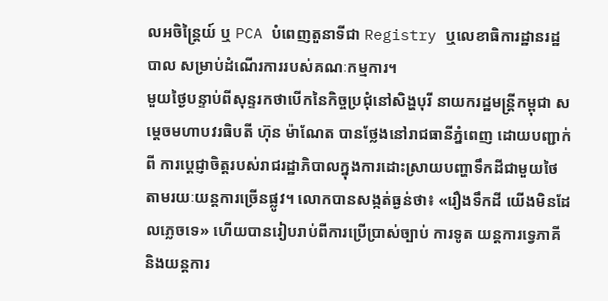លអចិន្ត្រៃយ៍ ឬ PCA បំពេញតួនាទីជា Registry ឬលេខាធិការដ្ឋានរដ្ឋបាល សម្រាប់ដំណើរការរបស់គណៈកម្មការ។
មួយថ្ងៃបន្ទាប់ពីសុន្ទរកថាបើកនៃកិច្ចប្រជុំនៅសិង្ហបុរី នាយករដ្ឋមន្ត្រីកម្ពុជា សម្តេចមហាបវរធិបតី ហ៊ុន ម៉ាណែត បានថ្លែងនៅរាជធានីភ្នំពេញ ដោយបញ្ជាក់ពី ការប្តេជ្ញាចិត្តរបស់រាជរដ្ឋាភិបាលក្នុងការដោះស្រាយបញ្ហាទឹកដីជាមួយថៃ តាមរយៈយន្តការច្រើនផ្លូវ។ លោកបានសង្កត់ធ្ងន់ថា៖ «រឿងទឹកដី យើងមិនដែលភ្លេចទេ» ហើយបានរៀបរាប់ពីការប្រើប្រាស់ច្បាប់ ការទូត យន្តការទ្វេភាគី និងយន្តការ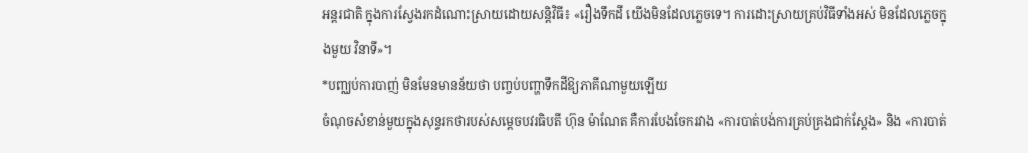អន្តរជាតិ ក្នុងការស្វែងរកដំណោះស្រាយដោយសន្តិវិធី៖ «រឿងទឹកដី យើងមិនដែលភ្លេចទេ។ ការដោះស្រាយគ្រប់វិធីទាំងអស់ មិនដែលភ្លេចក្នុងមួយ វិនាទី»។
*បញ្ឈប់ការបាញ់ មិនមែនមានន័យថា បញ្ចប់បញ្ហាទឹកដីឱ្យភាគីណាមួយឡើយ
ចំណុចសំខាន់មួយក្នុងសុន្ទរកថារបស់សម្តេចបវរធិបតី ហ៊ុន ម៉ាណែត គឺការបែងចែករវាង «ការបាត់បង់ការគ្រប់គ្រងជាក់ស្តែង» និង «ការបាត់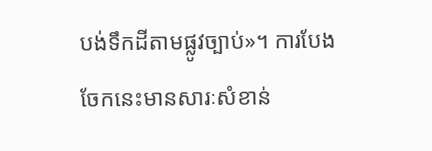បង់ទឹកដីតាមផ្លូវច្បាប់»។ ការបែងចែកនេះមានសារៈសំខាន់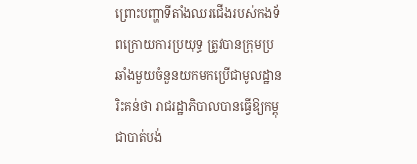ព្រោះបញ្ហាទីតាំងឈរជើងរបស់កងទ័ពក្រោយការប្រយុទ្ធ ត្រូវបានក្រុមប្រឆាំងមួយចំនួនយកមកប្រើជាមូលដ្ឋានរិះគន់ថា រាជរដ្ឋាភិបាលបានធ្វើឱ្យកម្ពុជាបាត់បង់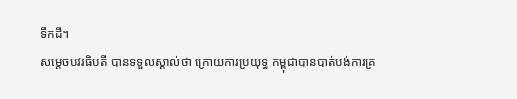ទឹកដី។
សម្តេចបវរធិបតី បានទទួលស្គាល់ថា ក្រោយការប្រយុទ្ធ កម្ពុជាបានបាត់បង់ការគ្រ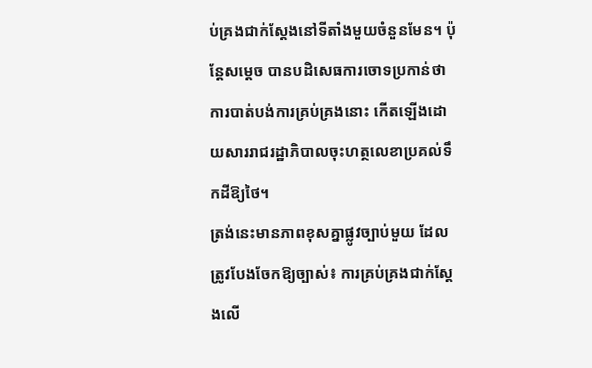ប់គ្រងជាក់ស្តែងនៅទីតាំងមួយចំនួនមែន។ ប៉ុន្តែសម្តេច បានបដិសេធការចោទប្រកាន់ថា ការបាត់បង់ការគ្រប់គ្រងនោះ កើតឡើងដោយសាររាជរដ្ឋាភិបាលចុះហត្ថលេខាប្រគល់ទឹកដីឱ្យថៃ។
ត្រង់នេះមានភាពខុសគ្នាផ្លូវច្បាប់មួយ ដែលត្រូវបែងចែកឱ្យច្បាស់៖ ការគ្រប់គ្រងជាក់ស្តែងលើ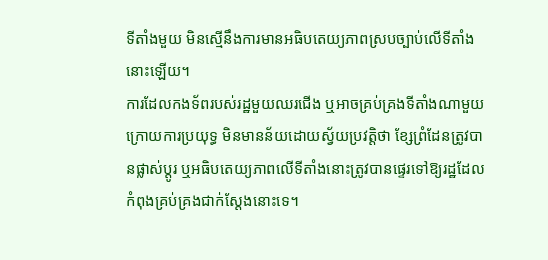ទីតាំងមួយ មិនស្មើនឹងការមានអធិបតេយ្យភាពស្របច្បាប់លើទីតាំងនោះឡើយ។
ការដែលកងទ័ពរបស់រដ្ឋមួយឈរជើង ឬអាចគ្រប់គ្រងទីតាំងណាមួយក្រោយការប្រយុទ្ធ មិនមានន័យដោយស្វ័យប្រវត្តិថា ខ្សែព្រំដែនត្រូវបានផ្លាស់ប្តូរ ឬអធិបតេយ្យភាពលើទីតាំងនោះត្រូវបានផ្ទេរទៅឱ្យរដ្ឋដែលកំពុងគ្រប់គ្រងជាក់ស្តែងនោះទេ។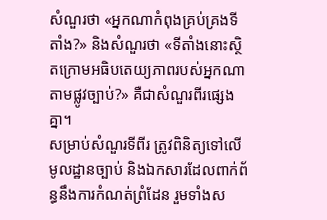សំណួរថា «អ្នកណាកំពុងគ្រប់គ្រងទីតាំង?» និងសំណួរថា «ទីតាំងនោះស្ថិតក្រោមអធិបតេយ្យភាពរបស់អ្នកណាតាមផ្លូវច្បាប់?» គឺជាសំណួរពីរផ្សេងគ្នា។
សម្រាប់សំណួរទីពីរ ត្រូវពិនិត្យទៅលើមូលដ្ឋានច្បាប់ និងឯកសារដែលពាក់ព័ន្ធនឹងការកំណត់ព្រំដែន រួមទាំងស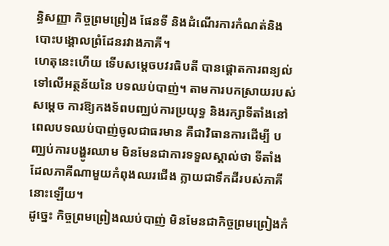ន្ធិសញ្ញា កិច្ចព្រមព្រៀង ផែនទី និងដំណើរការកំណត់និងបោះបង្គោលព្រំដែនរវាងភាគី។
ហេតុនេះហើយ ទើបសម្តេចបវរធិបតី បានផ្តោតការពន្យល់ទៅលើអត្ថន័យនៃ បទឈប់បាញ់។ តាមការបកស្រាយរបស់សម្តេច ការឱ្យកងទ័ពបញ្ឈប់ការប្រយុទ្ធ និងរក្សាទីតាំងនៅពេលបទឈប់បាញ់ចូលជាធរមាន គឺជាវិធានការដើម្បី បញ្ឈប់ការបង្ហូរឈាម មិនមែនជាការទទួលស្គាល់ថា ទីតាំងដែលភាគីណាមួយកំពុងឈរជើង ក្លាយជាទឹកដីរបស់ភាគីនោះឡើយ។
ដូច្នេះ កិច្ចព្រមព្រៀងឈប់បាញ់ មិនមែនជាកិច្ចព្រមព្រៀងកំ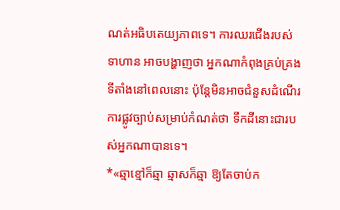ណត់អធិបតេយ្យភាពទេ។ ការឈរជើងរបស់ទាហាន អាចបង្ហាញថា អ្នកណាកំពុងគ្រប់គ្រងទីតាំងនៅពេលនោះ ប៉ុន្តែមិនអាចជំនួសដំណើរការផ្លូវច្បាប់សម្រាប់កំណត់ថា ទឹកដីនោះជារបស់អ្នកណាបានទេ។
*«ឆ្មាខ្មៅក៏ឆ្មា ឆ្មាសក៏ឆ្មា ឱ្យតែចាប់ក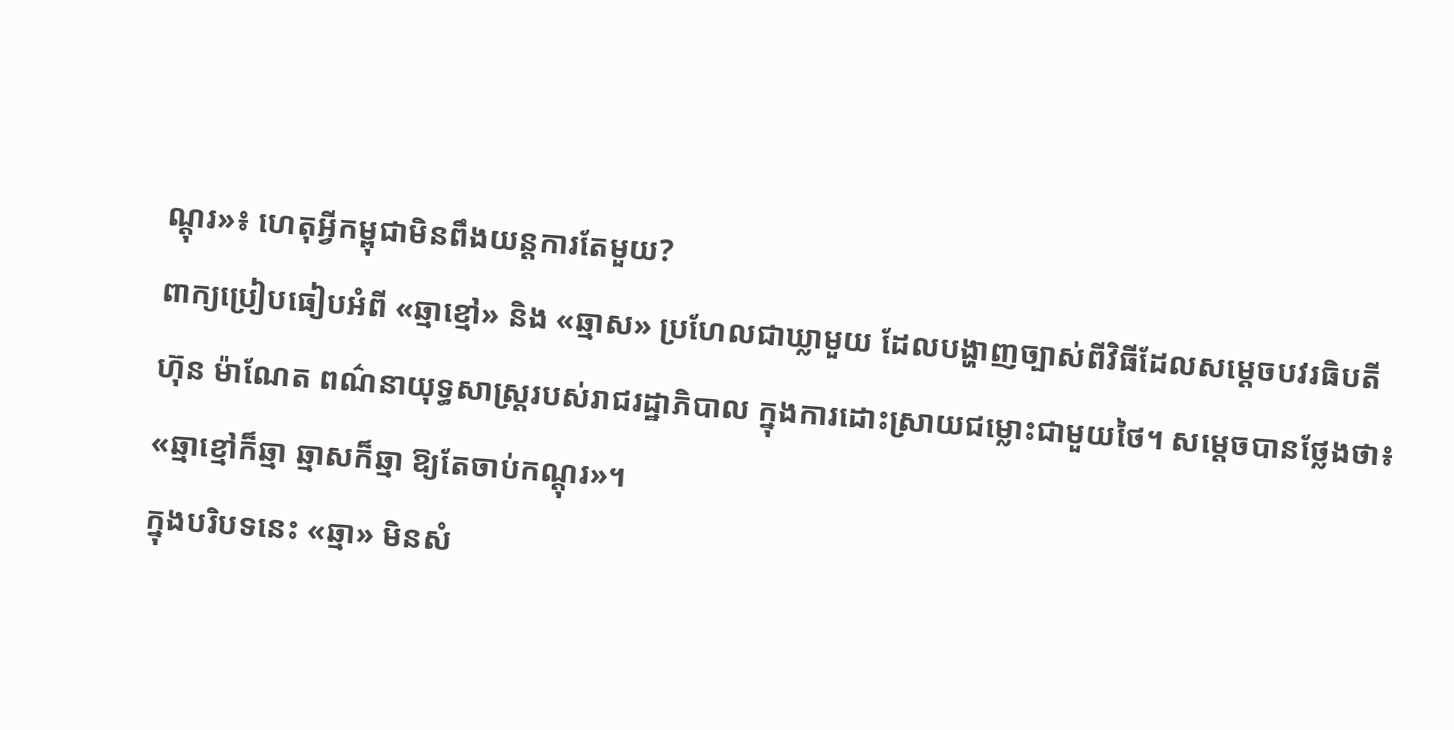ណ្ដុរ»៖ ហេតុអ្វីកម្ពុជាមិនពឹងយន្តការតែមួយ?
ពាក្យប្រៀបធៀបអំពី «ឆ្មាខ្មៅ» និង «ឆ្មាស» ប្រហែលជាឃ្លាមួយ ដែលបង្ហាញច្បាស់ពីវិធីដែលសម្តេចបវរធិបតី ហ៊ុន ម៉ាណែត ពណ៌នាយុទ្ធសាស្ត្ររបស់រាជរដ្ឋាភិបាល ក្នុងការដោះស្រាយជម្លោះជាមួយថៃ។ សម្តេចបានថ្លែងថា៖ «ឆ្មាខ្មៅក៏ឆ្មា ឆ្មាសក៏ឆ្មា ឱ្យតែចាប់កណ្ដុរ»។
ក្នុងបរិបទនេះ «ឆ្មា» មិនសំ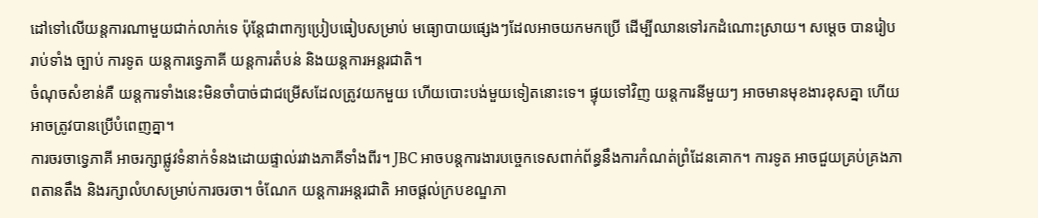ដៅទៅលើយន្តការណាមួយជាក់លាក់ទេ ប៉ុន្តែជាពាក្យប្រៀបធៀបសម្រាប់ មធ្យោបាយផ្សេងៗដែលអាចយកមកប្រើ ដើម្បីឈានទៅរកដំណោះស្រាយ។ សម្តេច បានរៀបរាប់ទាំង ច្បាប់ ការទូត យន្តការទ្វេភាគី យន្តការតំបន់ និងយន្តការអន្តរជាតិ។
ចំណុចសំខាន់គឺ យន្តការទាំងនេះមិនចាំបាច់ជាជម្រើសដែលត្រូវយកមួយ ហើយបោះបង់មួយទៀតនោះទេ។ ផ្ទុយទៅវិញ យន្តការនីមួយៗ អាចមានមុខងារខុសគ្នា ហើយអាចត្រូវបានប្រើបំពេញគ្នា។
ការចរចាទ្វេភាគី អាចរក្សាផ្លូវទំនាក់ទំនងដោយផ្ទាល់រវាងភាគីទាំងពីរ។ JBC អាចបន្តការងារបច្ចេកទេសពាក់ព័ន្ធនឹងការកំណត់ព្រំដែនគោក។ ការទូត អាចជួយគ្រប់គ្រងភាពតានតឹង និងរក្សាលំហសម្រាប់ការចរចា។ ចំណែក យន្តការអន្តរជាតិ អាចផ្តល់ក្របខណ្ឌភា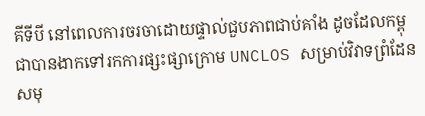គីទីបី នៅពេលការចរចាដោយផ្ទាល់ជួបភាពជាប់គាំង ដូចដែលកម្ពុជាបានងាកទៅរកការផ្សះផ្សាក្រោម UNCLOS សម្រាប់វិវាទព្រំដែនសមុ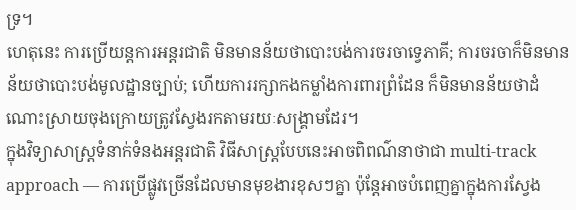ទ្រ។
ហេតុនេះ ការប្រើយន្តការអន្តរជាតិ មិនមានន័យថាបោះបង់ការចរចាទ្វេភាគី; ការចរចាក៏មិនមានន័យថាបោះបង់មូលដ្ឋានច្បាប់; ហើយការរក្សាកងកម្លាំងការពារព្រំដែន ក៏មិនមានន័យថាដំណោះស្រាយចុងក្រោយត្រូវស្វែងរកតាមរយៈសង្គ្រាមដែរ។
ក្នុងវិទ្យាសាស្ត្រទំនាក់ទំនងអន្តរជាតិ វិធីសាស្ត្របែបនេះអាចពិពណ៌នាថាជា multi-track approach — ការប្រើផ្លូវច្រើនដែលមានមុខងារខុសៗគ្នា ប៉ុន្តែអាចបំពេញគ្នាក្នុងការស្វែង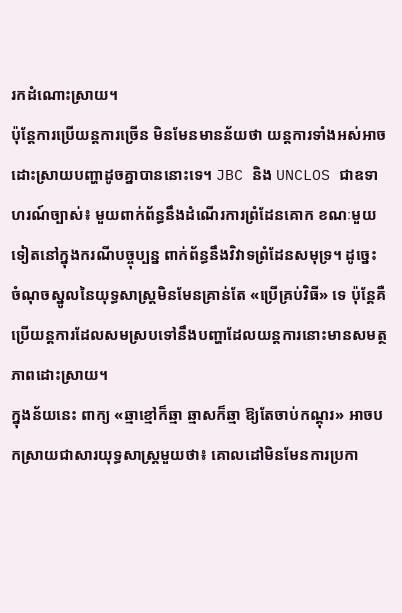រកដំណោះស្រាយ។
ប៉ុន្តែការប្រើយន្តការច្រើន មិនមែនមានន័យថា យន្តការទាំងអស់អាចដោះស្រាយបញ្ហាដូចគ្នាបាននោះទេ។ JBC និង UNCLOS ជាឧទាហរណ៍ច្បាស់៖ មួយពាក់ព័ន្ធនឹងដំណើរការព្រំដែនគោក ខណៈមួយទៀតនៅក្នុងករណីបច្ចុប្បន្ន ពាក់ព័ន្ធនឹងវិវាទព្រំដែនសមុទ្រ។ ដូច្នេះ ចំណុចស្នូលនៃយុទ្ធសាស្ត្រមិនមែនគ្រាន់តែ «ប្រើគ្រប់វិធី» ទេ ប៉ុន្តែគឺ ប្រើយន្តការដែលសមស្របទៅនឹងបញ្ហាដែលយន្តការនោះមានសមត្ថភាពដោះស្រាយ។
ក្នុងន័យនេះ ពាក្យ «ឆ្មាខ្មៅក៏ឆ្មា ឆ្មាសក៏ឆ្មា ឱ្យតែចាប់កណ្ដុរ» អាចបកស្រាយជាសារយុទ្ធសាស្ត្រមួយថា៖ គោលដៅមិនមែនការប្រកា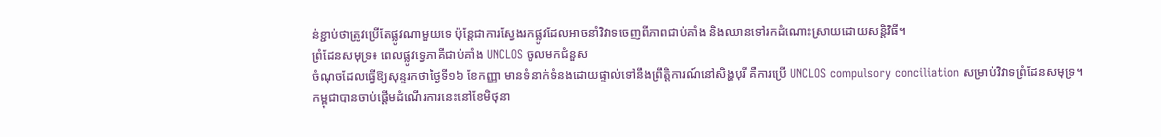ន់ខ្ជាប់ថាត្រូវប្រើតែផ្លូវណាមួយទេ ប៉ុន្តែជាការស្វែងរកផ្លូវដែលអាចនាំវិវាទចេញពីភាពជាប់គាំង និងឈានទៅរកដំណោះស្រាយដោយសន្តិវិធី។
ព្រំដែនសមុទ្រ៖ ពេលផ្លូវទ្វេភាគីជាប់គាំង UNCLOS ចូលមកជំនួស
ចំណុចដែលធ្វើឱ្យសុន្ទរកថាថ្ងៃទី១៦ ខែកញ្ញា មានទំនាក់ទំនងដោយផ្ទាល់ទៅនឹងព្រឹត្តិការណ៍នៅសិង្ហបុរី គឺការប្រើ UNCLOS compulsory conciliation សម្រាប់វិវាទព្រំដែនសមុទ្រ។
កម្ពុជាបានចាប់ផ្តើមដំណើរការនេះនៅខែមិថុនា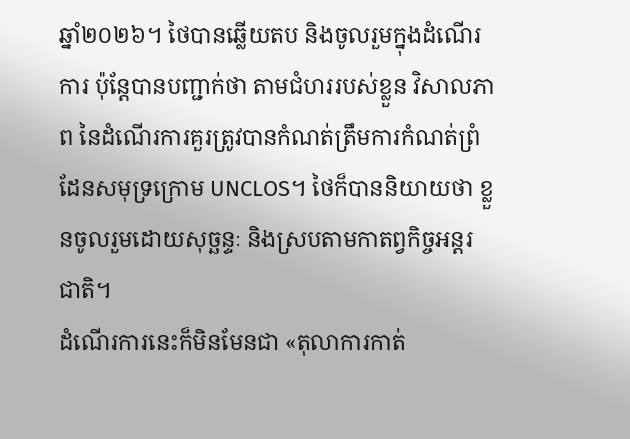ឆ្នាំ២០២៦។ ថៃបានឆ្លើយតប និងចូលរួមក្នុងដំណើរការ ប៉ុន្តែបានបញ្ជាក់ថា តាមជំហររបស់ខ្លួន វិសាលភាព នៃដំណើរការគួរត្រូវបានកំណត់ត្រឹមការកំណត់ព្រំដែនសមុទ្រក្រោម UNCLOS។ ថៃក៏បាននិយាយថា ខ្លួនចូលរួមដោយសុច្ឆន្ទៈ និងស្របតាមកាតព្វកិច្ចអន្តរជាតិ។
ដំណើរការនេះក៏មិនមែនជា «តុលាការកាត់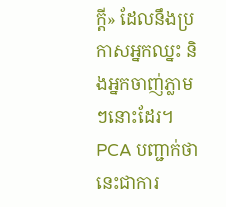ក្តី» ដែលនឹងប្រកាសអ្នកឈ្នះ និងអ្នកចាញ់ភ្លាមៗនោះដែរ។
PCA បញ្ជាក់ថា នេះជាការ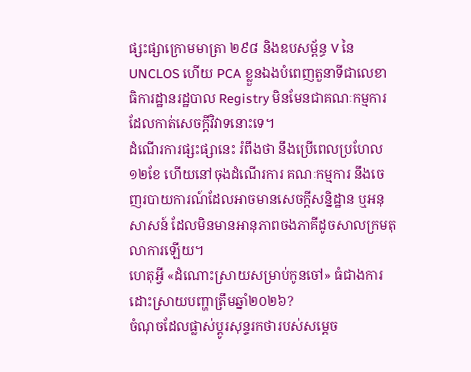ផ្សះផ្សាក្រោមមាត្រា ២៩៨ និងឧបសម្ព័ន្ធ V នៃ UNCLOS ហើយ PCA ខ្លួនឯងបំពេញតួនាទីជាលេខាធិការដ្ឋានរដ្ឋបាល Registry មិនមែនជាគណៈកម្មការដែលកាត់សេចក្តីវិវាទនោះទេ។
ដំណើរការផ្សះផ្សានេះ រំពឹងថា នឹងប្រើពេលប្រហែល ១២ខែ ហើយនៅចុងដំណើរការ គណៈកម្មការ នឹងចេញរបាយការណ៍ដែលអាចមានសេចក្តីសន្និដ្ឋាន ឬអនុសាសន៍ ដែលមិនមានអានុភាពចងភាគីដូចសាលក្រមតុលាការឡើយ។
ហេតុអ្វី «ដំណោះស្រាយសម្រាប់កូនចៅ» ធំជាងការដោះស្រាយបញ្ហាត្រឹមឆ្នាំ២០២៦?
ចំណុចដែលផ្លាស់ប្តូរសុន្ទរកថារបស់សម្តេច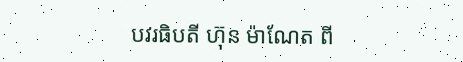បវរធិបតី ហ៊ុន ម៉ាណែត ពី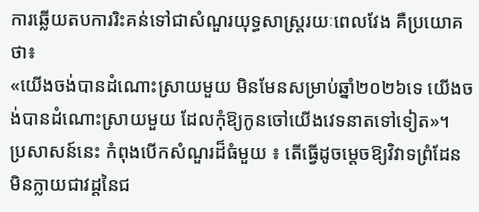ការឆ្លើយតបការរិះគន់ទៅជាសំណួរយុទ្ធសាស្ត្ររយៈពេលវែង គឺប្រយោគថា៖
«យើងចង់បានដំណោះស្រាយមួយ មិនមែនសម្រាប់ឆ្នាំ២០២៦ទេ យើងចង់បានដំណោះស្រាយមួយ ដែលកុំឱ្យកូនចៅយើងវេទនាតទៅទៀត»។
ប្រសាសន៍នេះ កំពុងបើកសំណួរដ៏ធំមួយ ៖ តើធ្វើដូចម្តេចឱ្យវិវាទព្រំដែន មិនក្លាយជាវដ្តនៃជ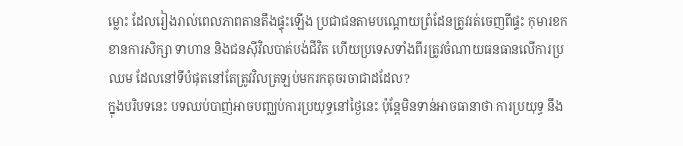ម្លោះ ដែលរៀងរាល់ពេលភាពតានតឹងផ្ទុះឡើង ប្រជាជនតាមបណ្តោយព្រំដែនត្រូវរត់ចេញពីផ្ទះ កុមារខកខានការសិក្សា ទាហាន និងជនស៊ីវិលបាត់បង់ជីវិត ហើយប្រទេសទាំងពីរត្រូវចំណាយធនធានលើការប្រឈម ដែលនៅទីបំផុតនៅតែត្រូវវិលត្រឡប់មករកតុចរចាជាដដែល?
ក្នុងបរិបទនេះ បទឈប់បាញ់អាចបញ្ឈប់ការប្រយុទ្ធនៅថ្ងៃនេះ ប៉ុន្តែមិនទាន់អាចធានាថា ការប្រយុទ្ធ នឹង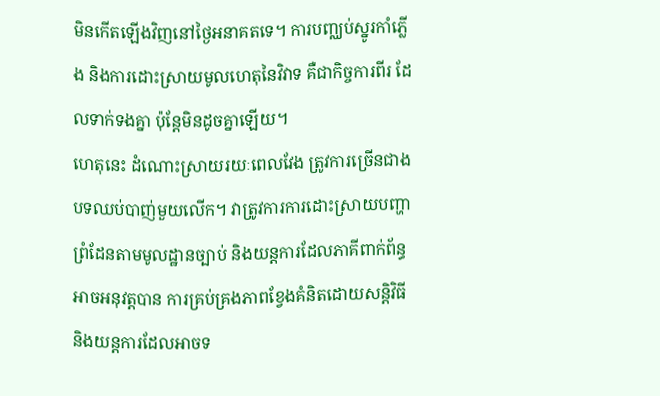មិនកើតឡើងវិញនៅថ្ងៃអនាគតទេ។ ការបញ្ឈប់ស្នូរកាំភ្លើង និងការដោះស្រាយមូលហេតុនៃវិវាទ គឺជាកិច្ចការពីរ ដែលទាក់ទងគ្នា ប៉ុន្តែមិនដូចគ្នាឡើយ។
ហេតុនេះ ដំណោះស្រាយរយៈពេលវែង ត្រូវការច្រើនជាងបទឈប់បាញ់មួយលើក។ វាត្រូវការការដោះស្រាយបញ្ហាព្រំដែនតាមមូលដ្ឋានច្បាប់ និងយន្តការដែលភាគីពាក់ព័ន្ធអាចអនុវត្តបាន ការគ្រប់គ្រងភាពខ្វែងគំនិតដោយសន្តិវិធី និងយន្តការដែលអាចទ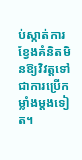ប់ស្កាត់ការខ្វែងគំនិតមិនឱ្យវិវត្តទៅជាការប្រើកម្លាំងម្តងទៀត។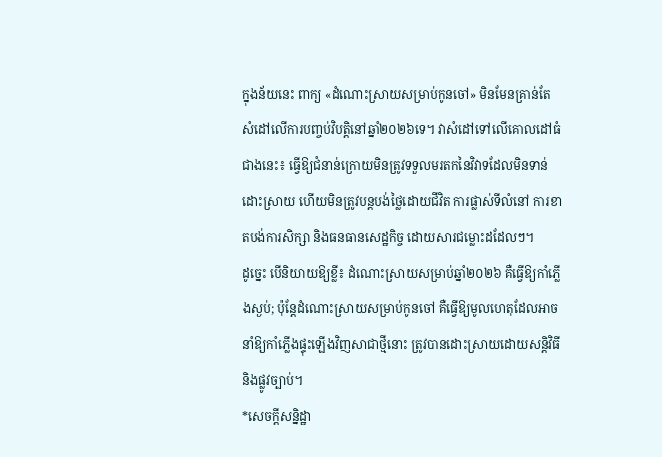ក្នុងន័យនេះ ពាក្យ «ដំណោះស្រាយសម្រាប់កូនចៅ» មិនមែនគ្រាន់តែសំដៅលើការបញ្ចប់វិបត្តិនៅឆ្នាំ២០២៦ទេ។ វាសំដៅទៅលើគោលដៅធំជាងនេះ៖ ធ្វើឱ្យជំនាន់ក្រោយមិនត្រូវទទួលមរតកនៃវិវាទដែលមិនទាន់ដោះស្រាយ ហើយមិនត្រូវបន្តបង់ថ្លៃដោយជីវិត ការផ្លាស់ទីលំនៅ ការខាតបង់ការសិក្សា និងធនធានសេដ្ឋកិច្ច ដោយសារជម្លោះដដែលៗ។
ដូច្នេះ បើនិយាយឱ្យខ្លី៖ ដំណោះស្រាយសម្រាប់ឆ្នាំ២០២៦ គឺធ្វើឱ្យកាំភ្លើងស្ងប់; ប៉ុន្តែដំណោះស្រាយសម្រាប់កូនចៅ គឺធ្វើឱ្យមូលហេតុដែលអាចនាំឱ្យកាំភ្លើងផ្ទុះឡើងវិញសាជាថ្មីនោះ ត្រូវបានដោះស្រាយដោយសន្តិវិធី និងផ្លូវច្បាប់។
*សេចក្តីសន្និដ្ឋា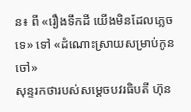ន៖ ពី «រឿងទឹកដី យើងមិនដែលភ្លេចទេ» ទៅ «ដំណោះស្រាយសម្រាប់កូនចៅ»
សុន្ទរកថារបស់សម្តេចបវរធិបតី ហ៊ុន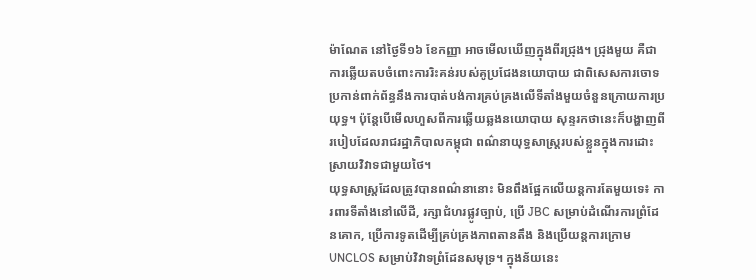ម៉ាណែត នៅថ្ងៃទី១៦ ខែកញ្ញា អាចមើលឃើញក្នុងពីរជ្រុង។ ជ្រុងមួយ គឺជាការឆ្លើយតបចំពោះការរិះគន់របស់គូប្រជែងនយោបាយ ជាពិសេសការចោទប្រកាន់ពាក់ព័ន្ធនឹងការបាត់បង់ការគ្រប់គ្រងលើទីតាំងមួយចំនួនក្រោយការប្រយុទ្ធ។ ប៉ុន្តែបើមើលហួសពីការឆ្លើយឆ្លងនយោបាយ សុន្ទរកថានេះក៏បង្ហាញពីរបៀបដែលរាជរដ្ឋាភិបាលកម្ពុជា ពណ៌នាយុទ្ធសាស្ត្ររបស់ខ្លួនក្នុងការដោះស្រាយវិវាទជាមួយថៃ។
យុទ្ធសាស្ត្រដែលត្រូវបានពណ៌នានោះ មិនពឹងផ្អែកលើយន្តការតែមួយទេ៖ ការពារទីតាំងនៅលើដី, រក្សាជំហរផ្លូវច្បាប់, ប្រើ JBC សម្រាប់ដំណើរការព្រំដែនគោក, ប្រើការទូតដើម្បីគ្រប់គ្រងភាពតានតឹង និងប្រើយន្តការក្រោម UNCLOS សម្រាប់វិវាទព្រំដែនសមុទ្រ។ ក្នុងន័យនេះ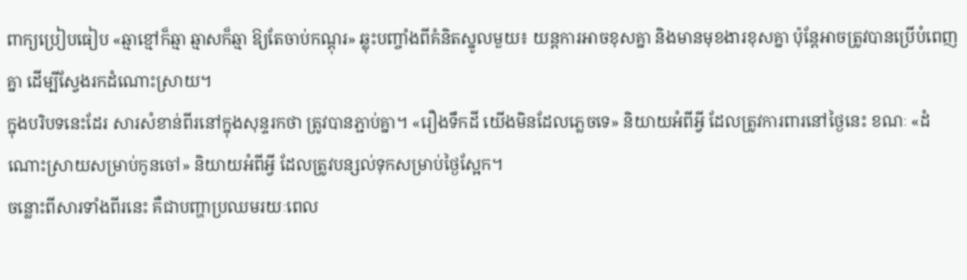ពាក្យប្រៀបធៀប «ឆ្មាខ្មៅក៏ឆ្មា ឆ្មាសក៏ឆ្មា ឱ្យតែចាប់កណ្ដុរ» ឆ្លុះបញ្ចាំងពីគំនិតស្នូលមួយ៖ យន្តការអាចខុសគ្នា និងមានមុខងារខុសគ្នា ប៉ុន្តែអាចត្រូវបានប្រើបំពេញគ្នា ដើម្បីស្វែងរកដំណោះស្រាយ។
ក្នុងបរិបទនេះដែរ សារសំខាន់ពីរនៅក្នុងសុន្ទរកថា ត្រូវបានភ្ជាប់គ្នា។ «រឿងទឹកដី យើងមិនដែលភ្លេចទេ» និយាយអំពីអ្វី ដែលត្រូវការពារនៅថ្ងៃនេះ ខណៈ «ដំណោះស្រាយសម្រាប់កូនចៅ» និយាយអំពីអ្វី ដែលត្រូវបន្សល់ទុកសម្រាប់ថ្ងៃស្អែក។
ចន្លោះពីសារទាំងពីរនេះ គឺជាបញ្ហាប្រឈមរយៈពេល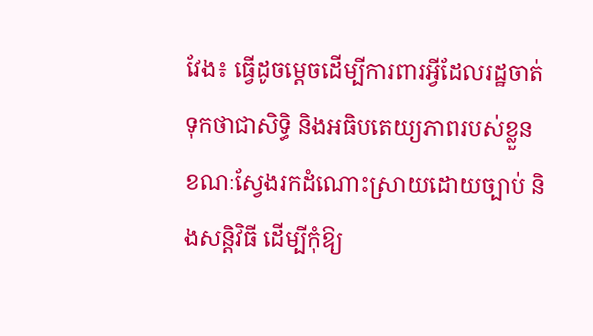វែង៖ ធ្វើដូចម្តេចដើម្បីការពារអ្វីដែលរដ្ឋចាត់ទុកថាជាសិទ្ធិ និងអធិបតេយ្យភាពរបស់ខ្លួន ខណៈស្វែងរកដំណោះស្រាយដោយច្បាប់ និងសន្តិវិធី ដើម្បីកុំឱ្យ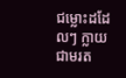ជម្លោះដដែលៗ ក្លាយជាមរត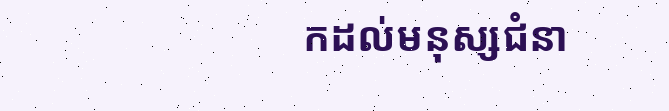កដល់មនុស្សជំនា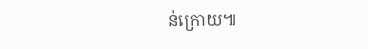ន់ក្រោយ៕